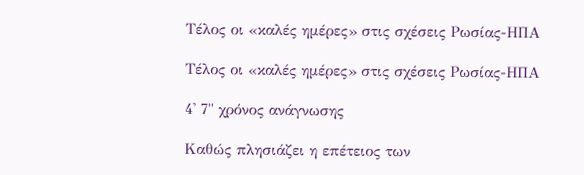Τέλος οι «καλές ημέρες» στις σχέσεις Ρωσίας-ΗΠΑ

Τέλος οι «καλές ημέρες» στις σχέσεις Ρωσίας-ΗΠΑ

4' 7" χρόνος ανάγνωσης

Καθώς πλησιάζει η επέτειος των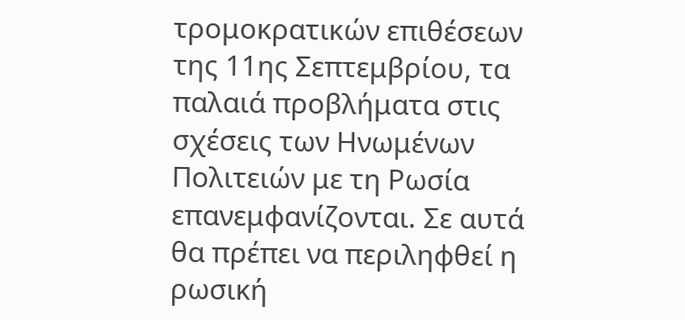τρομοκρατικών επιθέσεων της 11ης Σεπτεμβρίου, τα παλαιά προβλήματα στις σχέσεις των Ηνωμένων Πολιτειών με τη Ρωσία επανεμφανίζονται. Σε αυτά θα πρέπει να περιληφθεί η ρωσική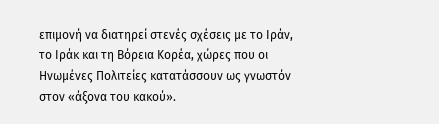επιμονή να διατηρεί στενές σχέσεις με το Ιράν, το Ιράκ και τη Βόρεια Κορέα, χώρες που οι Ηνωμένες Πολιτείες κατατάσσουν ως γνωστόν στον «άξονα του κακού».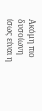Ακόμη πιο δυσοίωνη ίσως είναι η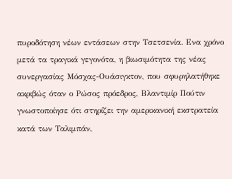πυροδότηση νέων εντάσεων στην Τσετσενία. Ενα χρόνο μετά τα τραγικά γεγονότα, η βιωσιμότητα της νέας συνεργασίας Μόσχας-Ουάσιγκτον, που σφυρηλατήθηκε ακριβώς όταν ο Ρώσος πρόεδρος, Βλαντιμίρ Πούτιν γνωστοποίησε ότι στηρίζει την αμερικανική εκστρατεία κατά των Ταλιμπάν,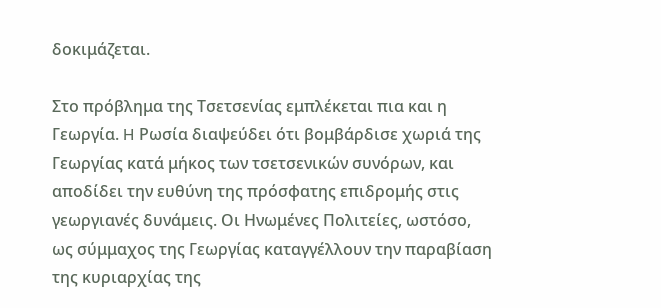δοκιμάζεται.

Στο πρόβλημα της Τσετσενίας εμπλέκεται πια και η Γεωργία. H Ρωσία διαψεύδει ότι βομβάρδισε χωριά της Γεωργίας κατά μήκος των τσετσενικών συνόρων, και αποδίδει την ευθύνη της πρόσφατης επιδρομής στις γεωργιανές δυνάμεις. Οι Ηνωμένες Πολιτείες, ωστόσο, ως σύμμαχος της Γεωργίας καταγγέλλουν την παραβίαση της κυριαρχίας της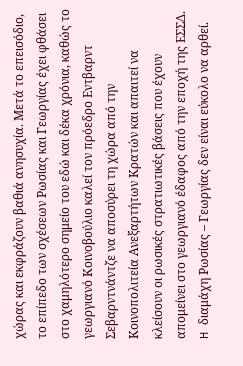χώρας και εκφράζουν βαθιά ανησυχία. Μετά το επεισόδιο, το επίπεδο των σχέσεων Ρωσίας και Γεωργίας έχει φθάσει στο χαμηλότερο σημείο του εδώ και δέκα χρόνια, καθώς το γεωργιανό Κοινοβούλιο καλεί τον πρόεδρο Εντβαρντ Σεβαρντνάντζε να αποσύρει τη χώρα από την Κοινοπολιτεία Ανεξαρτήτων Κρατών και απαιτεί να κλείσουν οι ρωσικές στρατιωτικές βάσεις που έχουν απομείνει στο γεωργιανό έδαφος από την εποχή της ΕΣΣΔ. H διαμάχη Ρωσίας – Γεωργίας δεν είναι εύκολο να αρθεί.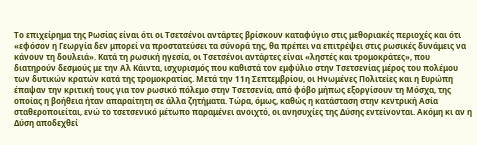Το επιχείρημα της Ρωσίας είναι ότι οι Τσετσένοι αντάρτες βρίσκουν καταφύγιο στις μεθοριακές περιοχές και ότι «εφόσον η Γεωργία δεν μπορεί να προστατεύσει τα σύνορά της, θα πρέπει να επιτρέψει στις ρωσικές δυνάμεις να κάνουν τη δουλειά». Κατά τη ρωσική ηγεσία, οι Τσετσένοι αντάρτες είναι «ληστές και τρομοκράτες», που διατηρούν δεσμούς με την Αλ Κάιντα, ισχυρισμός που καθιστά τον εμφύλιο στην Τσετσενίας μέρος του πολέμου των δυτικών κρατών κατά της τρομοκρατίας. Μετά την 11η Σεπτεμβρίου, οι Ηνωμένες Πολιτείες και η Ευρώπη έπαψαν την κριτική τους για τον ρωσικό πόλεμο στην Τσετσενία, από φόβο μήπως εξοργίσουν τη Μόσχα, της οποίας η βοήθεια ήταν απαραίτητη σε άλλα ζητήματα. Τώρα, όμως, καθώς η κατάσταση στην κεντρική Ασία σταθεροποιείται, ενώ το τσετσενικό μέτωπο παραμένει ανοιχτό, οι ανησυχίες της Δύσης εντείνονται. Ακόμη κι αν η Δύση αποδεχθεί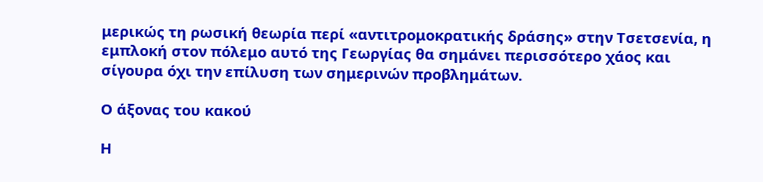μερικώς τη ρωσική θεωρία περί «αντιτρομοκρατικής δράσης» στην Τσετσενία, η εμπλοκή στον πόλεμο αυτό της Γεωργίας θα σημάνει περισσότερο χάος και σίγουρα όχι την επίλυση των σημερινών προβλημάτων.

Ο άξονας του κακού

Η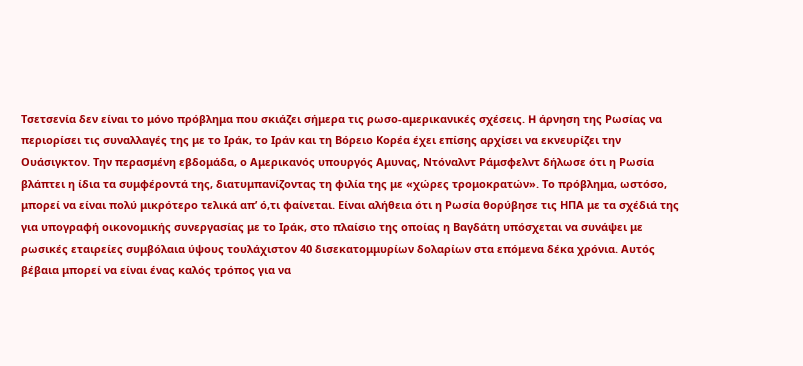Τσετσενία δεν είναι το μόνο πρόβλημα που σκιάζει σήμερα τις ρωσο-αμερικανικές σχέσεις. H άρνηση της Ρωσίας να περιορίσει τις συναλλαγές της με το Ιράκ, το Ιράν και τη Βόρειο Κορέα έχει επίσης αρχίσει να εκνευρίζει την Ουάσιγκτον. Την περασμένη εβδομάδα, ο Αμερικανός υπουργός Αμυνας, Ντόναλντ Ράμσφελντ δήλωσε ότι η Ρωσία βλάπτει η ίδια τα συμφέροντά της, διατυμπανίζοντας τη φιλία της με «χώρες τρομοκρατών». Το πρόβλημα, ωστόσο, μπορεί να είναι πολύ μικρότερο τελικά απ’ ό,τι φαίνεται. Είναι αλήθεια ότι η Ρωσία θορύβησε τις ΗΠΑ με τα σχέδιά της για υπογραφή οικονομικής συνεργασίας με το Ιράκ, στο πλαίσιο της οποίας η Βαγδάτη υπόσχεται να συνάψει με ρωσικές εταιρείες συμβόλαια ύψους τουλάχιστον 40 δισεκατομμυρίων δολαρίων στα επόμενα δέκα χρόνια. Αυτός βέβαια μπορεί να είναι ένας καλός τρόπος για να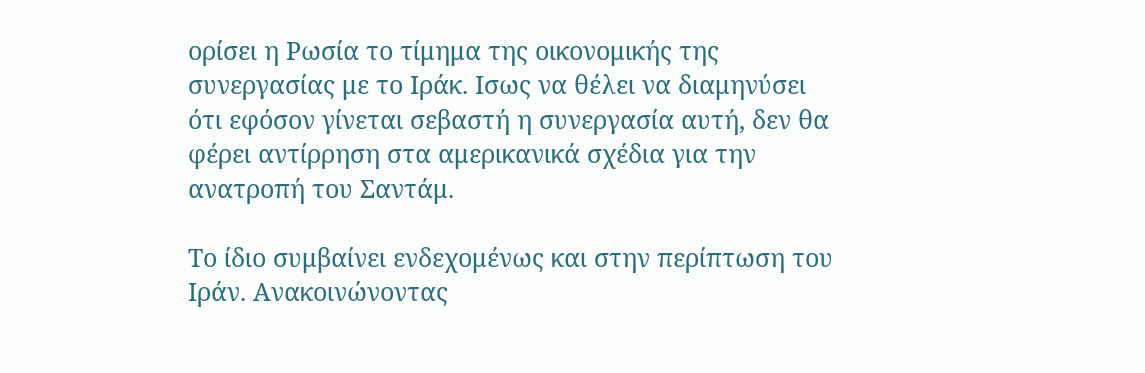ορίσει η Ρωσία το τίμημα της οικονομικής της συνεργασίας με το Ιράκ. Ισως να θέλει να διαμηνύσει ότι εφόσον γίνεται σεβαστή η συνεργασία αυτή, δεν θα φέρει αντίρρηση στα αμερικανικά σχέδια για την ανατροπή του Σαντάμ.

Το ίδιο συμβαίνει ενδεχομένως και στην περίπτωση του Ιράν. Ανακοινώνοντας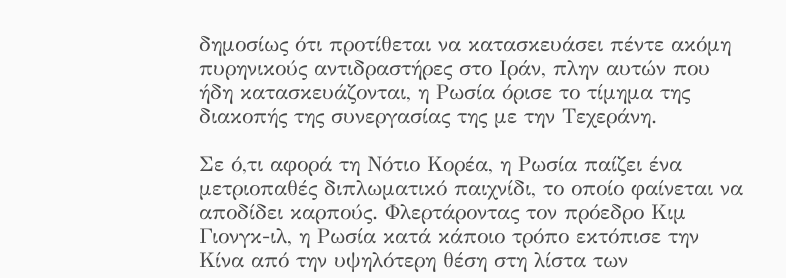δημοσίως ότι προτίθεται να κατασκευάσει πέντε ακόμη πυρηνικούς αντιδραστήρες στο Ιράν, πλην αυτών που ήδη κατασκευάζονται, η Ρωσία όρισε το τίμημα της διακοπής της συνεργασίας της με την Τεχεράνη.

Σε ό,τι αφορά τη Νότιο Κορέα, η Ρωσία παίζει ένα μετριοπαθές διπλωματικό παιχνίδι, το οποίο φαίνεται να αποδίδει καρπούς. Φλερτάροντας τον πρόεδρο Κιμ Γιονγκ-ιλ, η Ρωσία κατά κάποιο τρόπο εκτόπισε την Κίνα από την υψηλότερη θέση στη λίστα των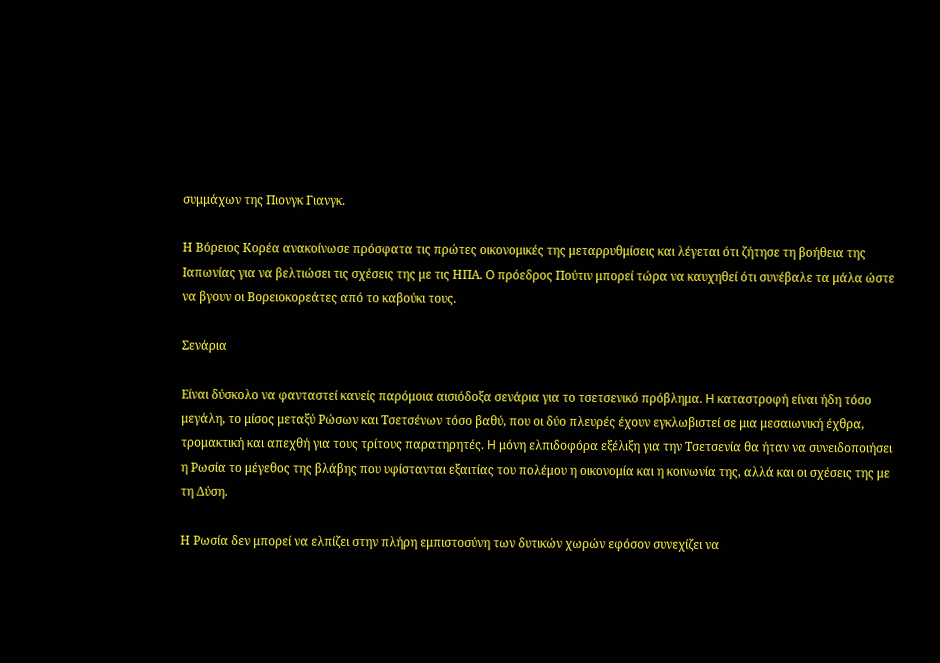συμμάχων της Πιονγκ Γιανγκ.

Η Βόρειος Κορέα ανακοίνωσε πρόσφατα τις πρώτες οικονομικές της μεταρρυθμίσεις και λέγεται ότι ζήτησε τη βοήθεια της Ιαπωνίας για να βελτιώσει τις σχέσεις της με τις ΗΠΑ. O πρόεδρος Πούτιν μπορεί τώρα να καυχηθεί ότι συνέβαλε τα μάλα ώστε να βγουν οι Βορειοκορεάτες από το καβούκι τους.

Σενάρια

Είναι δύσκολο να φανταστεί κανείς παρόμοια αισιόδοξα σενάρια για το τσετσενικό πρόβλημα. H καταστροφή είναι ήδη τόσο μεγάλη, το μίσος μεταξύ Ρώσων και Τσετσένων τόσο βαθύ, που οι δύο πλευρές έχουν εγκλωβιστεί σε μια μεσαιωνική έχθρα, τρομακτική και απεχθή για τους τρίτους παρατηρητές. H μόνη ελπιδοφόρα εξέλιξη για την Τσετσενία θα ήταν να συνειδοποιήσει η Ρωσία το μέγεθος της βλάβης που υφίστανται εξαιτίας του πολέμου η οικονομία και η κοινωνία της, αλλά και οι σχέσεις της με τη Δύση.

Η Ρωσία δεν μπορεί να ελπίζει στην πλήρη εμπιστοσύνη των δυτικών χωρών εφόσον συνεχίζει να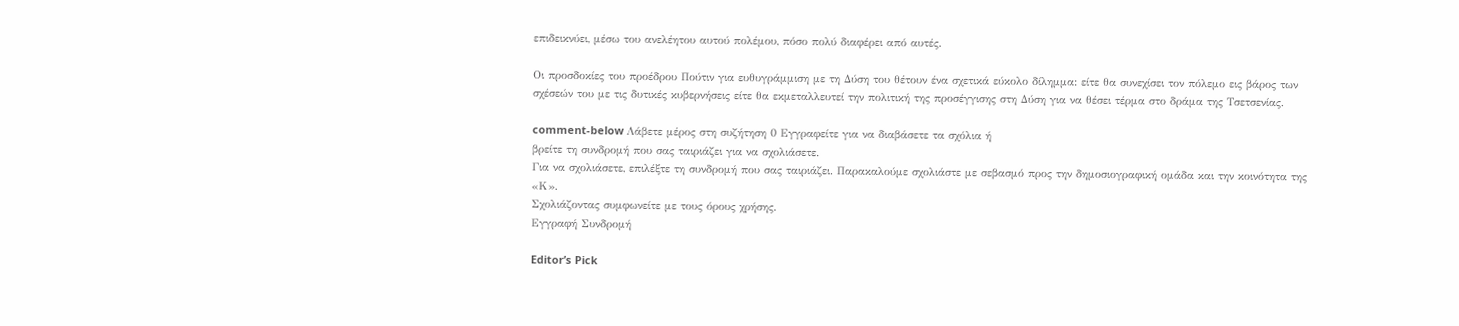επιδεικνύει, μέσω του ανελέητου αυτού πολέμου, πόσο πολύ διαφέρει από αυτές.

Οι προσδοκίες του προέδρου Πούτιν για ευθυγράμμιση με τη Δύση του θέτουν ένα σχετικά εύκολο δίλημμα: είτε θα συνεχίσει τον πόλεμο εις βάρος των σχέσεών του με τις δυτικές κυβερνήσεις είτε θα εκμεταλλευτεί την πολιτική της προσέγγισης στη Δύση για να θέσει τέρμα στο δράμα της Τσετσενίας.

comment-below Λάβετε μέρος στη συζήτηση 0 Εγγραφείτε για να διαβάσετε τα σχόλια ή
βρείτε τη συνδρομή που σας ταιριάζει για να σχολιάσετε.
Για να σχολιάσετε, επιλέξτε τη συνδρομή που σας ταιριάζει. Παρακαλούμε σχολιάστε με σεβασμό προς την δημοσιογραφική ομάδα και την κοινότητα της «Κ».
Σχολιάζοντας συμφωνείτε με τους όρους χρήσης.
Εγγραφή Συνδρομή

Editor’s Pick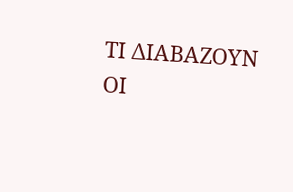ΤΙ ΔΙΑΒΑΖΟΥΝ ΟΙ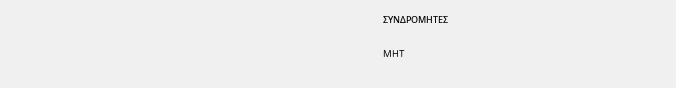ΣΥΝΔΡΟΜΗΤΕΣ

MHT